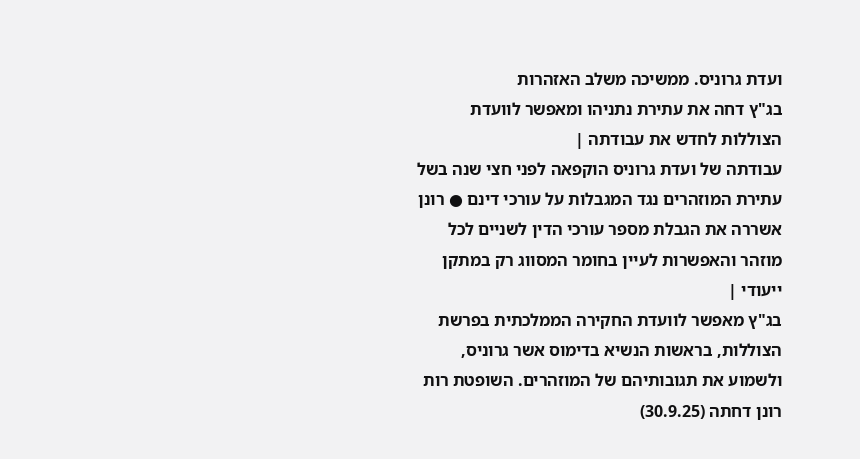ועדת גרוניס. ממשיכה משלב האזהרות
בג"ץ דחה את עתירת נתניהו ומאפשר לוועדת הצוללות לחדש את עבודתה |
עבודתה של ועדת גרוניס הוקפאה לפני חצי שנה בשל עתירת המוזהרים נגד המגבלות על עורכי דינם ● רונן אשררה את הגבלת מספר עורכי הדין לשניים לכל מוזהר והאפשרות לעיין בחומר המסווג רק במתקן ייעודי |
בג"ץ מאפשר לוועדת החקירה הממלכתית בפרשת הצוללות, בראשות הנשיא בדימוס אשר גרוניס, ולשמוע את תגובותיהם של המוזהרים. השופטת רות רונן דחתה (30.9.25)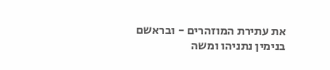את עתירת המוזהרים - ובראשם בנימין נתניהו ומשה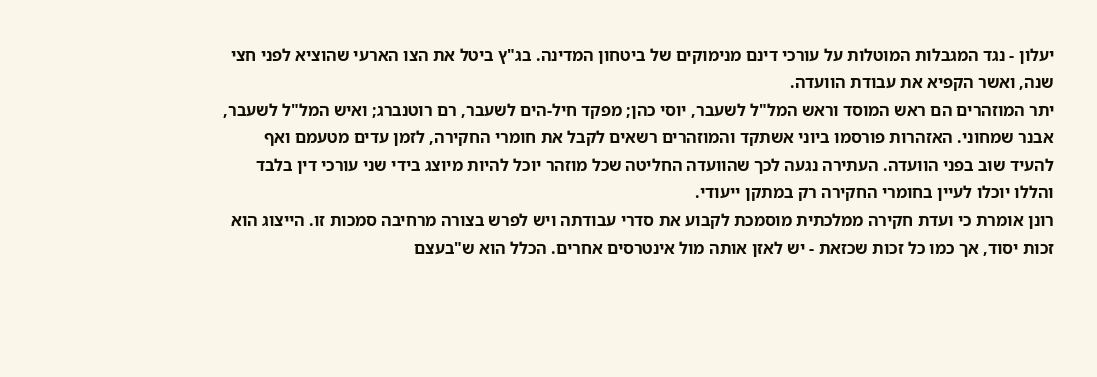יעלון - נגד המגבלות המוטלות על עורכי דינם מנימוקים של ביטחון המדינה. בג"ץ ביטל את הצו הארעי שהוציא לפני חצי שנה, ואשר הקפיא את עבודת הוועדה.
יתר המוזהרים הם ראש המוסד וראש המל"ל לשעבר, יוסי כהן; מפקד חיל-הים לשעבר, רם רוטנברג; ואיש המל"ל לשעבר, אבנר שמחוני. האזהרות פורסמו ביוני אשתקד והמוזהרים רשאים לקבל את חומרי החקירה, לזמן עדים מטעמם ואף להעיד שוב בפני הוועדה. העתירה נגעה לכך שהוועדה החליטה שכל מוזהר יוכל להיות מיוצג בידי שני עורכי דין בלבד והללו יוכלו לעיין בחומרי החקירה רק במתקן ייעודי.
רונן אומרת כי ועדת חקירה ממלכתית מוסמכת לקבוע את סדרי עבודתה ויש לפרש בצורה מרחיבה סמכות זו. הייצוג הוא זכות יסוד, אך כמו כל זכות שכזאת - יש לאזן אותה מול אינטרסים אחרים. הכלל הוא ש"בעצם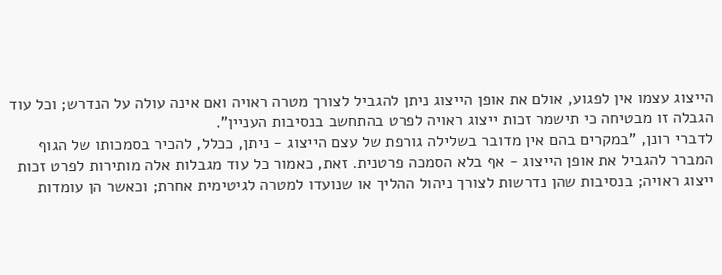הייצוג עצמו אין לפגוע, אולם את אופן הייצוג ניתן להגביל לצורך מטרה ראויה ואם אינה עולה על הנדרש; וכל עוד הגבלה זו מבטיחה כי תישמר זכות ייצוג ראויה לפרט בהתחשב בנסיבות העניין".
לדברי רונן, "במקרים בהם אין מדובר בשלילה גורפת של עצם הייצוג - ניתן, ככלל, להכיר בסמכותו של הגוף המברר להגביל את אופן הייצוג - אף בלא הסמכה פרטנית. זאת, כאמור כל עוד מגבלות אלה מותירות לפרט זכות ייצוג ראויה; בנסיבות שהן נדרשות לצורך ניהול ההליך או שנועדו למטרה לגיטימית אחרת; וכאשר הן עומדות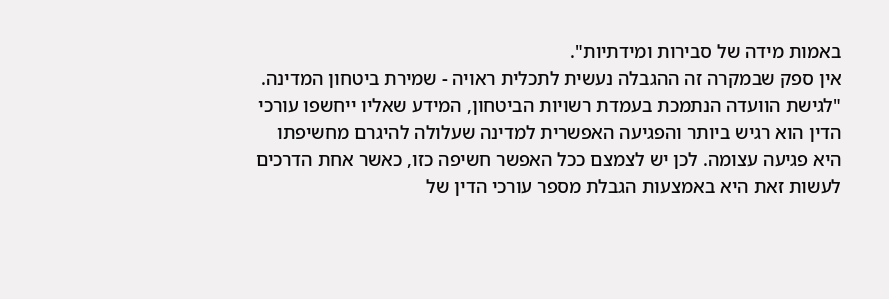באמות מידה של סבירות ומידתיות".
אין ספק שבמקרה זה ההגבלה נעשית לתכלית ראויה - שמירת ביטחון המדינה. "לגישת הוועדה הנתמכת בעמדת רשויות הביטחון, המידע שאליו ייחשפו עורכי הדין הוא רגיש ביותר והפגיעה האפשרית למדינה שעלולה להיגרם מחשיפתו היא פגיעה עצומה. לכן יש לצמצם ככל האפשר חשיפה כזו, כאשר אחת הדרכים לעשות זאת היא באמצעות הגבלת מספר עורכי הדין של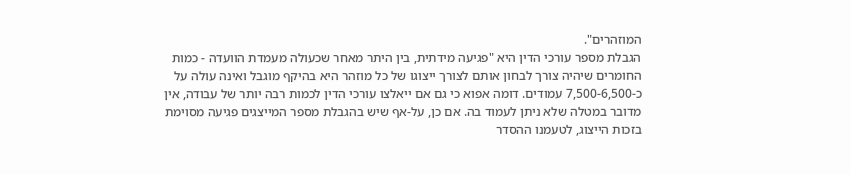המוזהרים".
הגבלת מספר עורכי הדין היא "פגיעה מידתית, בין היתר מאחר שכעולה מעמדת הוועדה - כמות החומרים שיהיה צורך לבחון אותם לצורך ייצוגו של כל מוזהר היא בהיקף מוגבל ואינה עולה על כ-7,500-6,500 עמודים. דומה אפוא כי גם אם ייאלצו עורכי הדין לכמות רבה יותר של עבודה, אין מדובר במטלה שלא ניתן לעמוד בה. אם כן, על-אף שיש בהגבלת מספר המייצגים פגיעה מסוימת בזכות הייצוג, לטעמנו ההסדר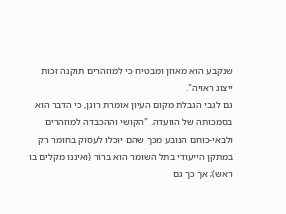שנקבע הוא מאוזן ומבטיח כי למוזהרים תוקנה זכות ייצוג ראויה".
גם לגבי הגבלת מקום העיון אומרת רונן, כי הדבר הוא בסמכותה של הוועדה. "הקושי וההכבדה למוזהרים ולבאי-כוחם הנובע מכך שהם יוכלו לעסוק בחומר רק במתקן הייעודי בתל השומר הוא ברור (ואיננו מקלים בו ראש); אך כך גם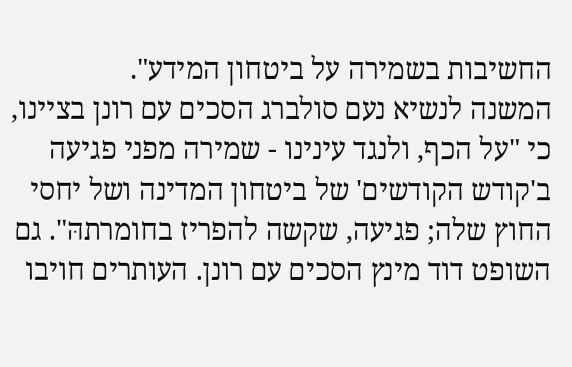החשיבות בשמירה על ביטחון המידע".
המשנה לנשיא נעם סולברג הסכים עם רונן בציינו, כי "על הכף, ולנגד עינינו - שמירה מפני פגיעה ב'קודש הקודשים' של ביטחון המדינה ושל יחסי החוץ שלה; פגיעה, שקשה להפריז בחומרתהּ". גם השופט דוד מינץ הסכים עם רונן. העותרים חויבו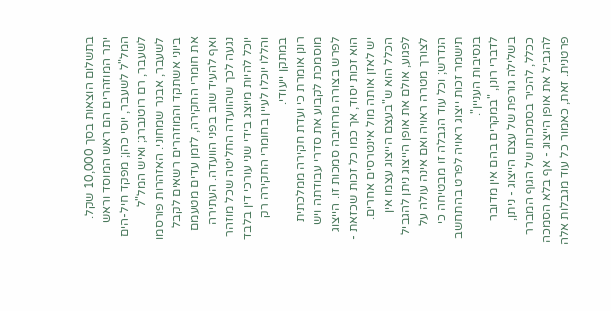בתשלום הוצאות בסך 10,000 שקל.
יתר המוזהרים הם ראש המוסד וראש המל"ל לשעבר, יוסי כהן; מפקד חיל-הים לשעבר, רם רוטנברג; ואיש המל"ל לשעבר, אבנר שמחוני. האזהרות פורסמו ביוני אשתקד והמוזהרים רשאים לקבל את חומרי החקירה, לזמן עדים מטעמם ואף להעיד שוב בפני הוועדה. העתירה נגעה לכך שהוועדה החליטה שכל מוזהר יוכל להיות מיוצג בידי שני עורכי דין בלבד והללו יוכלו לעיין בחומרי החקירה רק במתקן ייעודי.
רונן אומרת כי ועדת חקירה ממלכתית מוסמכת לקבוע את סדרי עבודתה ויש לפרש בצורה מרחיבה סמכות זו. הייצוג הוא זכות יסוד, אך כמו כל זכות שכזאת - יש לאזן אותה מול אינטרסים אחרים. הכלל הוא ש"בעצם הייצוג עצמו אין לפגוע, אולם את אופן הייצוג ניתן להגביל לצורך מטרה ראויה ואם אינה עולה על הנדרש; וכל עוד הגבלה זו מבטיחה כי תישמר זכות ייצוג ראויה לפרט בהתחשב בנסיבות העניין".
לדברי רונן, "במקרים בהם אין מדובר בשלילה גורפת של עצם הייצוג - ניתן, ככלל, להכיר בסמכותו של הגוף המברר להגביל את אופן הייצוג - אף בלא הסמכה פרטנית. זאת, כאמור כל עוד מגבלות אלה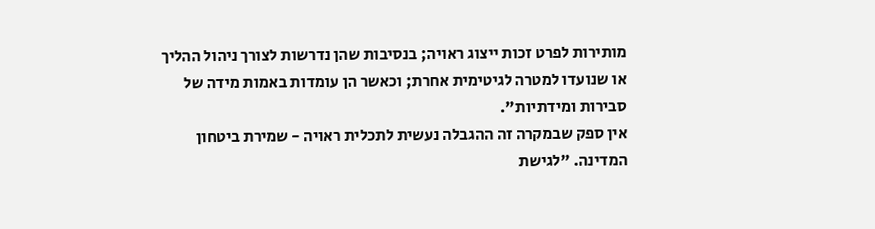מותירות לפרט זכות ייצוג ראויה; בנסיבות שהן נדרשות לצורך ניהול ההליך או שנועדו למטרה לגיטימית אחרת; וכאשר הן עומדות באמות מידה של סבירות ומידתיות".
אין ספק שבמקרה זה ההגבלה נעשית לתכלית ראויה - שמירת ביטחון המדינה. "לגישת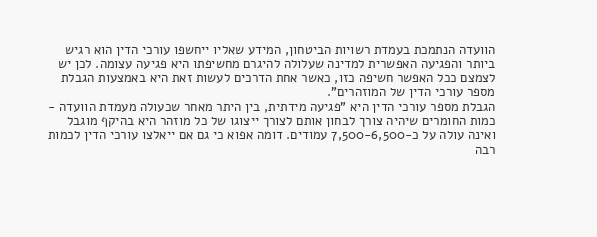הוועדה הנתמכת בעמדת רשויות הביטחון, המידע שאליו ייחשפו עורכי הדין הוא רגיש ביותר והפגיעה האפשרית למדינה שעלולה להיגרם מחשיפתו היא פגיעה עצומה. לכן יש לצמצם ככל האפשר חשיפה כזו, כאשר אחת הדרכים לעשות זאת היא באמצעות הגבלת מספר עורכי הדין של המוזהרים".
הגבלת מספר עורכי הדין היא "פגיעה מידתית, בין היתר מאחר שכעולה מעמדת הוועדה - כמות החומרים שיהיה צורך לבחון אותם לצורך ייצוגו של כל מוזהר היא בהיקף מוגבל ואינה עולה על כ-7,500-6,500 עמודים. דומה אפוא כי גם אם ייאלצו עורכי הדין לכמות רבה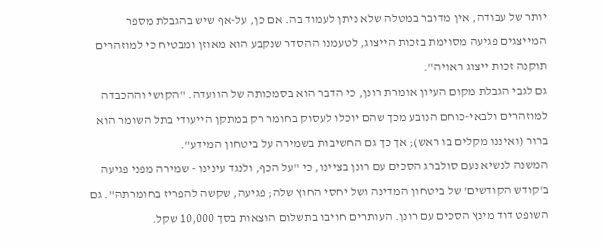יותר של עבודה, אין מדובר במטלה שלא ניתן לעמוד בה. אם כן, על-אף שיש בהגבלת מספר המייצגים פגיעה מסוימת בזכות הייצוג, לטעמנו ההסדר שנקבע הוא מאוזן ומבטיח כי למוזהרים תוקנה זכות ייצוג ראויה".
גם לגבי הגבלת מקום העיון אומרת רונן, כי הדבר הוא בסמכותה של הוועדה. "הקושי וההכבדה למוזהרים ולבאי-כוחם הנובע מכך שהם יוכלו לעסוק בחומר רק במתקן הייעודי בתל השומר הוא ברור (ואיננו מקלים בו ראש); אך כך גם החשיבות בשמירה על ביטחון המידע".
המשנה לנשיא נעם סולברג הסכים עם רונן בציינו, כי "על הכף, ולנגד עינינו - שמירה מפני פגיעה ב'קודש הקודשים' של ביטחון המדינה ושל יחסי החוץ שלה; פגיעה, שקשה להפריז בחומרתהּ". גם השופט דוד מינץ הסכים עם רונן. העותרים חויבו בתשלום הוצאות בסך 10,000 שקל.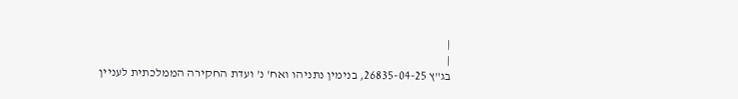|
|
בג"ץ 26835-04-25, בנימין נתניהו ואח' נ' ועדת החקירה הממלכתית לעניין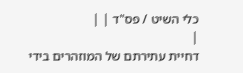כלי השיט / פס"ד | |
|
דחיית עתירתם של המוזהרים בידי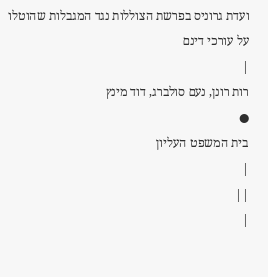ועדת גרוניס בפרשת הצוללות נגד המגבלות שהוטלו על עורכי דינם
|
רות רונן, נעם סולברג, דוד מינץ
●
בית המשפט העליון
|
||
|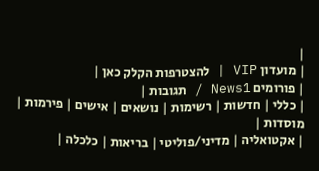|
| מועדון VIP | להצטרפות הקלק כאן |
| פורומים News1 / תגובות |
| כללי | חדשות | רשימות | נושאים | אישים | פירמות | מוסדות |
| אקטואליה | מדיני/פוליטי | בריאות | כלכלה |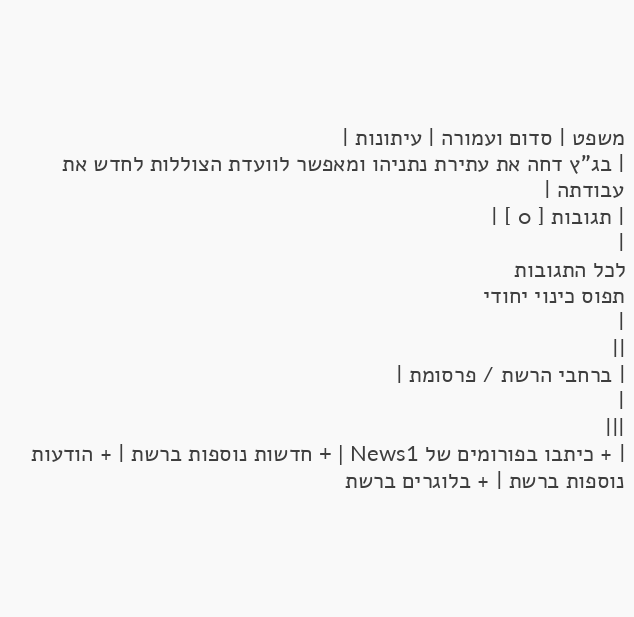משפט | סדום ועמורה | עיתונות |
| בג"ץ דחה את עתירת נתניהו ומאפשר לוועדת הצוללות לחדש את עבודתה |
| תגובות [ 0 ] |
|
לכל התגובות
תפוס כינוי יחודי
|
||
| ברחבי הרשת / פרסומת |
|
|||
| + כיתבו בפורומים של News1 | + חדשות נוספות ברשת | + הודעות נוספות ברשת | + בלוגרים ברשת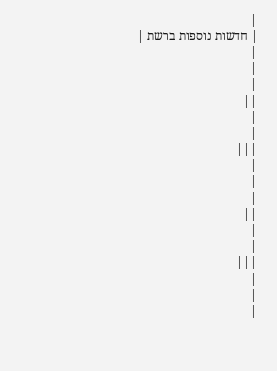|
| חדשות נוספות ברשת |
|
|
|
||
|
|
|||
|
|
|
||
|
|
|||
|
|
|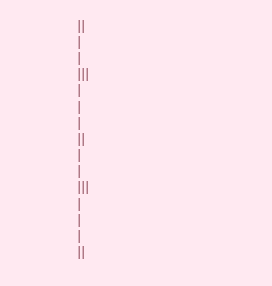||
|
|
|||
|
|
|
||
|
|
|||
|
|
|
||